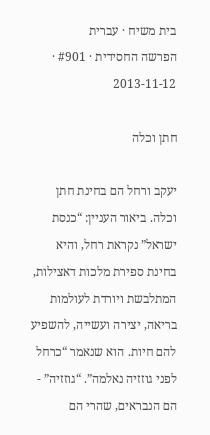בית משיח · עברית
הפרשה החסידית · #901 · 2013-11-12

חתן וכלה

יעקב ורחל הם בחינת חתן וכלה. ביאור העניין: “כנסת ישראל” נקראת רחל, והיא בחינת ספירת מלכות דאצילות, המתלבשת ויורדת לעולמות בריאה, יצירה ועשייה, להשפיע להם חיות. הוא שנאמר “כרחל לפני גוזזיה נאלמה”. “גוזזיה” - הם הנבראים, שהרי הם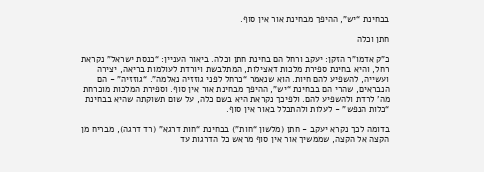בבחינת “יש”, ההיפך מבחינת אור אין סוף.

חתן וכלה

כ”ק אדמו”ר הזקן: יעקב ורחל הם בחינת חתן וכלה. ביאור העניין: “כנסת ישראל” נקראת רחל, והיא בחינת ספירת מלכות דאצילות, המתלבשת ויורדת לעולמות בריאה, יצירה ועשייה, להשפיע להם חיות. הוא שנאמר “כרחל לפני גוזזיה נאלמה”. “גוזזיה” - הם הנבראים, שהרי הם בבחינת “יש”, ההיפך מבחינת אור אין סוף. וספירת המלכות מוכרחת מה’ לרדת ולהשפיע להם. ולפיכך נקראת היא בשם כלה, על שום תשוקתה שהיא בבחינת “כלות הנפש” - לעלות ולהתכלל באור אין סוף.

בדומה לכך נקרא יעקב - חתן (מלשון “חות”) בבחינת “חות דרגא” (רד דרגה), מבריח מן הקצה אל הקצה, שממשיך אור אין סוף מראש כל הדרגות עד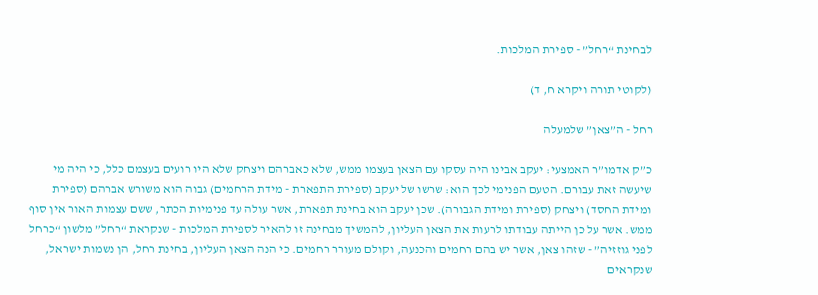לבחינת “רחל” - ספירת המלכות.

(לקוטי תורה ויקרא ח, ד)

רחל - ה”צאן” שלמעלה

כ”ק אדמו”ר האמצעי: יעקב אבינו היה עסקו עם הצאן בעצמו ממש, שלא כאברהם ויצחק שלא היו רועים בעצמם כלל, כי היה מי שיעשה זאת עבורם. הטעם הפנימי לכך הוא: שרשו של יעקב (ספירת התפארת - מידת הרחמים) גבוה הוא משורש אברהם (ספירת ומידת החסד) ויצחק (ספירת ומידת הגבורה). שכן יעקב הוא בחינת תפארת, אשר עולה עד פנימיות הכתר, ששם עצמות האור אין סוף ממש. אשר על כן הייתה עבודתו לרעות את הצאן העליון, להמשיך מבחינה זו להאיר לספירת המלכות - שנקראת “רחל” מלשון “כרחל לפני גוזזיה” - שזהו צאן, אשר יש בהם רחמים והכנעה, וקולם מעורר רחמים. כי הנה הצאן העליון, בחינת רחל, הן נשמות ישראל, שנקראים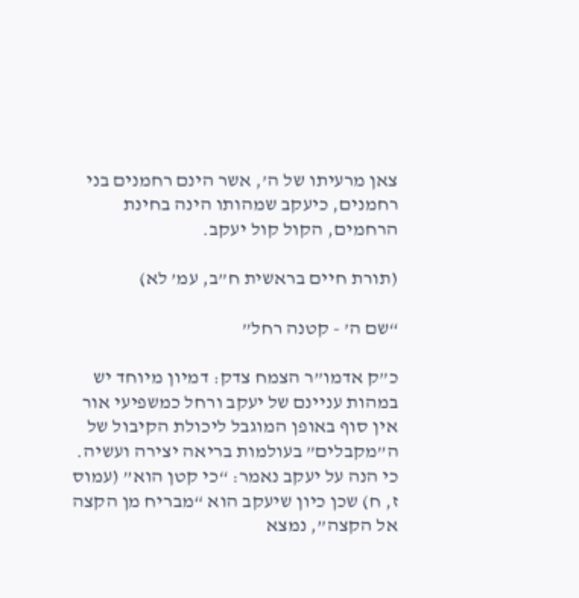צאן מרעיתו של ה’, אשר הינם רחמנים בני רחמנים, כיעקב שמהותו הינה בחינת הרחמים, הקול קול יעקב.

(תורת חיים בראשית ח”ב, עמ’ לא)

“שם ה’ - קטנה רחל”

כ”ק אדמו”ר הצמח צדק: דמיון מיוחד יש במהות עניינם של יעקב ורחל כמשפיעי אור אין סוף באופן המוגבל ליכולת הקיבול של ה”מקבלים” בעולמות בריאה יצירה ועשיה. כי הנה על יעקב נאמר: “כי קטן הוא” (עמוס ז, ח) שכן כיון שיעקב הוא “מבריח מן הקצה אל הקצה”, נמצא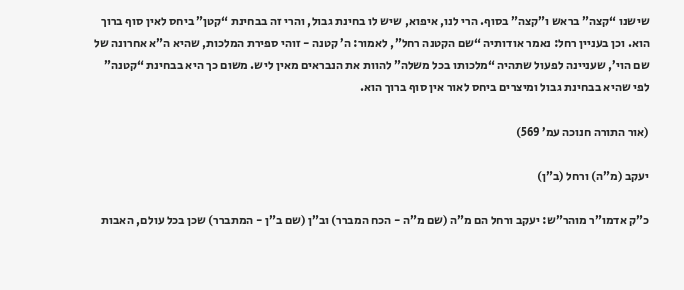שישנו “קצה” בראש ו”קצה” בסוף. הרי לנו, איפוא, שיש לו בחינת גבול, והרי זה בבחינת “קטן” ביחס לאין סוף ברוך הוא. וכן בעניין רחל: נאמר אודותיה “שם הקטנה רחל”, לאמור: ה’ קטנה - זוהי ספירת המלכות, שהיא ה”א אחרונה של שם הוי’, שעניינה לפעול שתהיה “מלכותו בכל משלה” להוות את הנבראים מאין ליש. משום כך היא בבחינת “קטנה” לפי שהיא בבחינת גבול ומיצרים ביחס לאור אין סוף ברוך הוא.

(אור התורה חנוכה עמ’ 569)

יעקב (מ”ה) ורחל (ב”ן)

כ”ק אדמו”ר מוהר”ש: יעקב ורחל הם מ”ה (שם מ”ה - הכח המברר) וב”ן (שם ב”ן - המתברר) שכן בכל עולם, האבות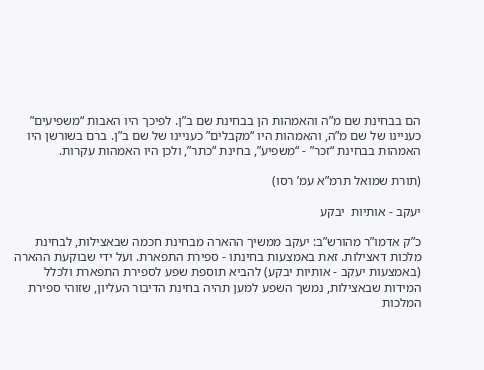הם בבחינת שם מ”ה והאמהות הן בבחינת שם ב”ן. לפיכך היו האבות “משפיעים” כעניינו של שם מ”ה, והאמהות היו “מקבלים” כעניינו של שם ב”ן. ברם בשורשן היו האמהות בבחינת “זכר” - “משפיע”, בחינת “כתר”, ולכן היו האמהות עקרות.

(תורת שמואל תרמ”א עמ’ רסו)

יעקב - אותיות  יבקע

כ”ק אדמו”ר מהורש”ב: יעקב ממשיך ההארה מבחינת חכמה שבאצילות, לבחינת מלכות דאצילות. זאת באמצעות בחינתו - ספירת התפארת. ועל ידי שבוקעת ההארה (באמצעות יעקב - אותיות יבקע) להביא תוספת שפע לספירת התפארת ולכלל המידות שבאצילות, נמשך השפע למען תהיה בחינת הדיבור העליון, שזוהי ספירת המלכות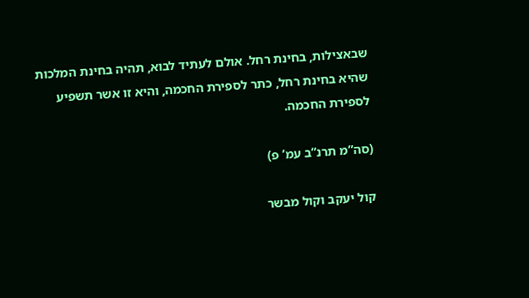שבאצילות, בחינת רחל. אולם לעתיד לבוא, תהיה בחינת המלכות שהיא בחינת רחל, כתר לספירת החכמה, והיא זו אשר תשפיע לספירת החכמה.

(סה”מ תרנ”ב עמ’ פ)

קול יעקב וקול מבשר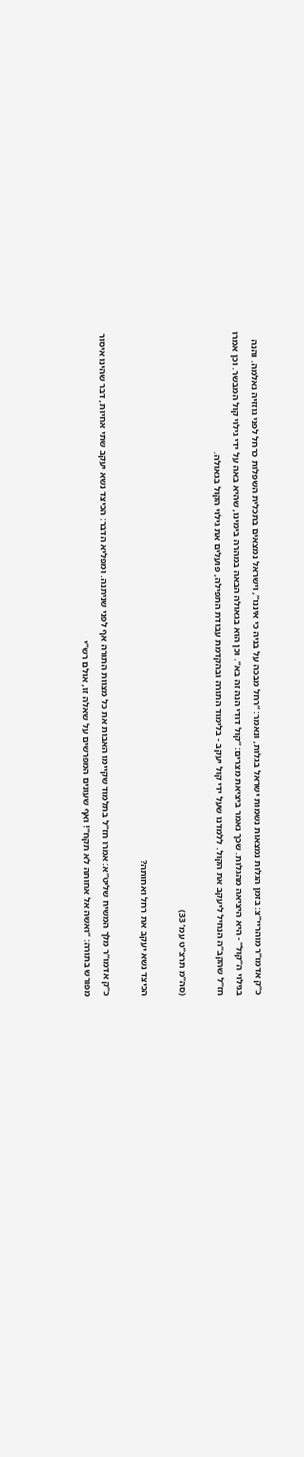כ”ק אדמו”ר מוהריי”צ: בזמן הגלות נמצאות נשמות ישראל בגלות, ונאמר: “רחל מבכה על בניה כי איננו”, וישראל נמצאים בתכלית השפלות כרחל לפני גוזזיה נאלמה. והנה בגילוי ה”קול” - היא היציאה מהגלות. שכך נאמר ביציאת מצרים: “קול דודי הנה זה בא”. וכן הוא בגאולה הבאה במהרה בימינו, שהיא באה על ידי גילוי קול המבשר. וכן אמרו חז”ל שהקב”ה הנחיל ליעקב את הקול. ללמדנו שעל ידי קול יעקב - בלימוד התורה ובהקדמת עבודת התפילה, פועלים את גילוי הקול בגאולה.

(סה”מ תרצ”ט עמ’ 33)

הכיצד נשא יעקב את רחל ואחותה?

כ”ק אדמו”ר מלך המשיח שליט”א: אמרו חז”ל בתלמוד שקיימו האבות את כל מצוות התורה אף לפני שניתנה. ומפליא הדבר: הכיצד נשא יעקב שתי אחיות, דבר שהינו איסור מפורש בתורה: “ואשה אל אחותה לא תקח”! ואף שעונים המפרשים על שאלה זו, אולם רש”י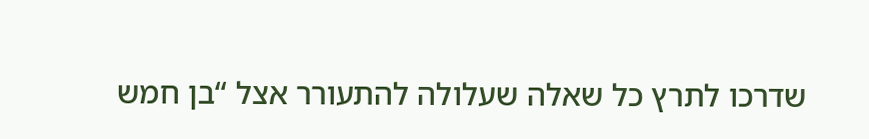שדרכו לתרץ כל שאלה שעלולה להתעורר אצל “בן חמש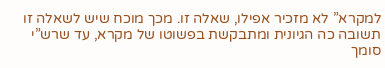למקרא” לא מזכיר אפילו, שאלה זו. מכך מוכח שיש לשאלה זו תשובה כה הגיונית ומתבקשת בפשוטו של מקרא, עד שרש”י סומך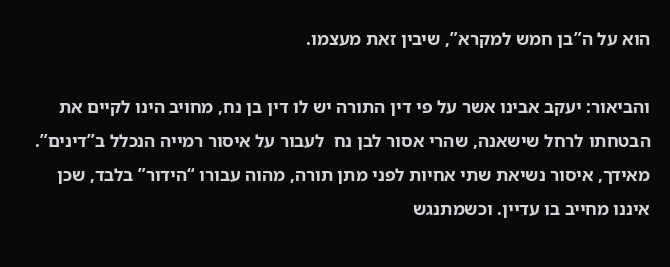הוא על ה”בן חמש למקרא”, שיבין זאת מעצמו.

והביאור: יעקב אבינו אשר על פי דין התורה יש לו דין בן נח, מחויב הינו לקיים את הבטחתו לרחל שישאנה, שהרי אסור לבן נח  לעבור על איסור רמייה הנכלל ב”דינים”. מאידך, איסור נשיאת שתי אחיות לפני מתן תורה, מהוה עבורו “הידור” בלבד, שכן איננו מחייב בו עדיין. וכשמתנגש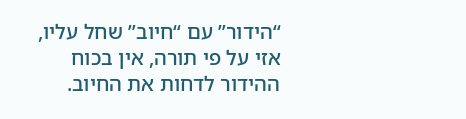“הידור” עם “חיוב” שחל עליו, אזי על פי תורה, אין בכוח ההידור לדחות את החיוב.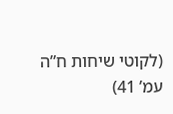(לקוטי שיחות ח”ה עמ’ 41)